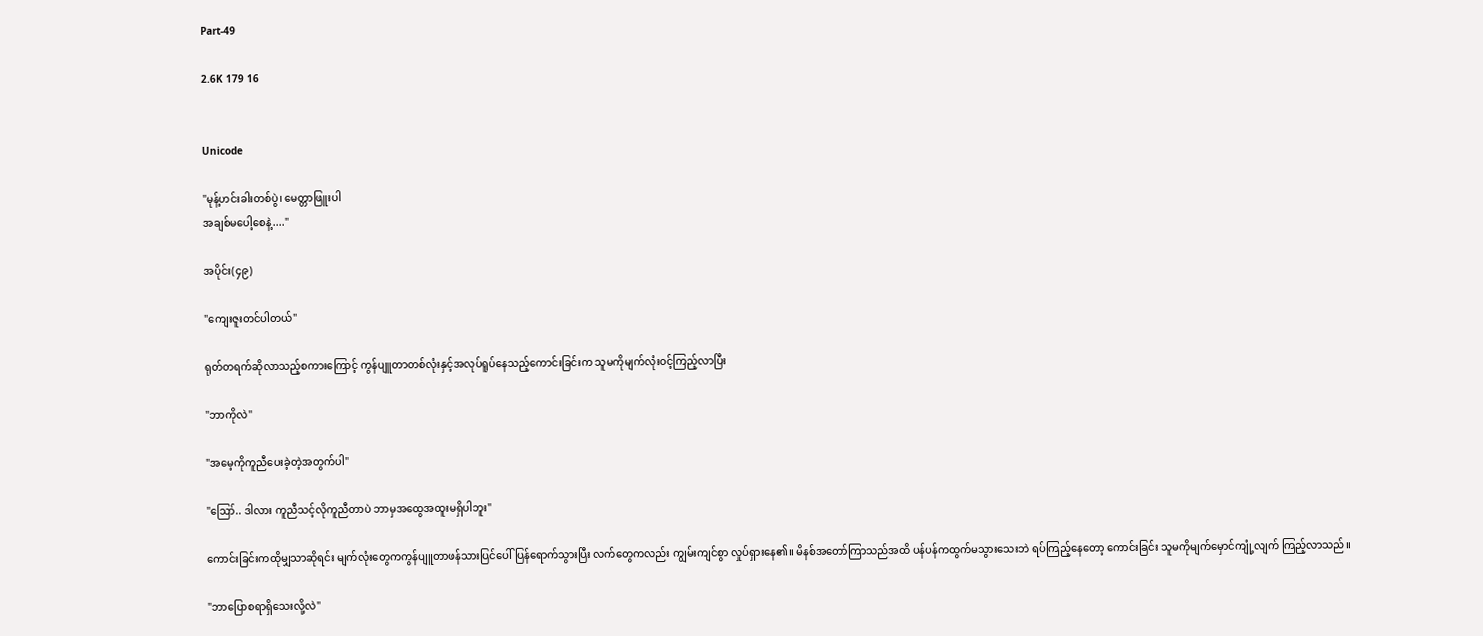Part-49

2.6K 179 16


Unicode

"မုန့်ဟင်းခါးတစ်ပွဲ၊ မေတ္တာဖြူးပါ
အချစ်မပေါ့စေနဲ့...."

အပိုင်း(၄၉)

"ကျေးဇူးတင်ပါတယ်"

ရုတ်တရက်ဆိုလာသည့်စကားကြောင့် ကွန်ပျူတာတစ်လုံးနှင့်အလုပ်ရူပ်နေသည့်ကောင်းခြင်းက သူမကိုမျက်လုံးဝင့်ကြည့်လာပြီး

"ဘာကိုလဲ"

"အမေ့ကိုကူညီပေးခဲ့တဲ့အတွက်ပါ"

"ဪ.. ဒါလား ကူညီသင့်လိုကူညီတာပဲ ဘာမှအထွေအထူးမရှိပါဘူး"

ကောင်းခြင်းကထိုမျှသာဆိုရင်း မျက်လုံးတွေကကွန်ပျူတာဖန်သားပြင်ပေါ်ပြန်ရောက်သွားပြီး လက်တွေကလည်း ကျွမ်းကျင်စွာ လှုပ်ရှားနေ၏။ မိနစ်အတော်ကြာသည်အထိ ပန်ပန်ကထွက်မသွားသေးဘဲ ရပ်ကြည့်နေတော့ ကောင်းခြင်း သူမကိုမျက်မှောင်ကျုံ့လျက် ကြည့်လာသည်။

"ဘာပြောစရာရှိသေးလို့လဲ"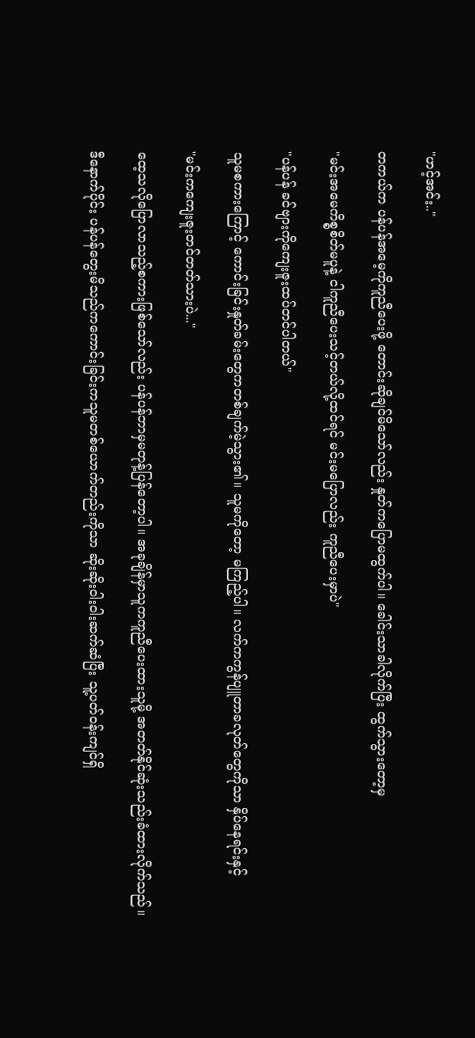"ဟင့်အင်း.."

တကယ်က ပန်ပန်အမေ့ကိုကူညီပေးဖို့ တောင်းဆိုချင်မိသော်လည်း နှုတ်ကပြောမထွက်ပါ။ ခေါင်းသာခါလိုက်ပြီး ထွက်သွားတော့မှ

"မင်းအမေကိစ္စစိတ်မပူနဲ့ ငါကူညီပေးသင့်တယ်လို့ထင်ရင် မင်းမပြောလည်း ကူညီပေးမှာပဲ"

"ပန်ပန် ခင်ဗျားကိုကျေးဇူးထပ်တင်ပါတယ်"

သူမစကားကြောင့် ကောင်းခြင်းနှုတ်ခမ်းတွေကတစ်ချက်မဲ့သွား၏။ သူမကိုတော့ မကြည့်ပါ။ လက်ကကွန်ပျူတာခလုတ်တွေကိုသာ နှိပ်နေရင်းနှင့်

"မင်းကကျေးဇူးတင်တတ်သားပဲ..."

ထေ့သလိုပြောလာသည့်စကားဖြစ်သော်လည်း ပန်ပန်ဘာမှမတုန့်ပြန်တော့ပါ။ အခုချိန်မှာသူကကူညီပေးထားသူမို့ အတတ်နိုင်ဆုံးသည်းခံထားလိုက်သည်။

ဒီနောက်ပိုင်း ပန်ပန်တွေးမိသည်ကကောင်းခြင်းကသူမတစ်ယောက်တည်းကိုသာ ဆိုးဆိုးဝါးဝါးဆက်ဆံပြီး သူ့ပတ်ဝန်းကျင်ရှိ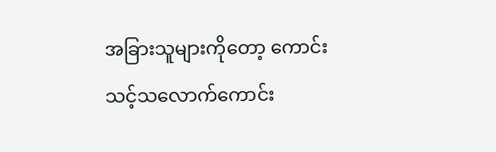အခြားသူများကိုတော့ ကောင်းသင့်သလောက်ကောင်း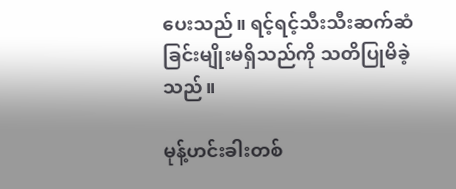ပေးသည်။ ရင့်ရင့်သီးသီးဆက်ဆံခြင်းမျိုးမရှိသည်ကို သတိပြုမိခဲ့သည်။

မုန့်ဟင်းခါးတစ်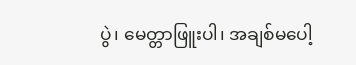ပွဲ၊ မေတ္တာဖြူးပါ၊ အချစ်မပေါ့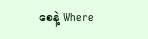စေနဲ့ Where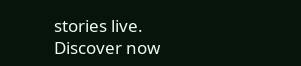stories live. Discover now